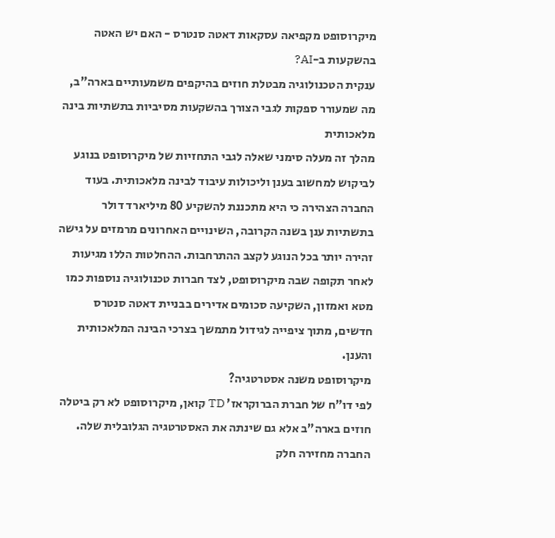מיקרוסופט מקפיאה עסקאות דאטה סנטרס - האם יש האטה בהשקעות ב-AI?
ענקית הטכנולוגיה מבטלת חוזים בהיקפים משמעותיים בארה"ב, מה שמעורר ספקות לגבי הצורך בהשקעות מסיביות בתשתיות בינה מלאכותית
מהלך זה מעלה סימני שאלה לגבי התחזיות של מיקרוסופט בנוגע לביקוש למחשוב בענן וליכולות עיבוד לבינה מלאכותית. בעוד החברה הצהירה כי היא מתכננת להשקיע 80 מיליארד דולר בתשתיות ענן בשנה הקרובה, השינויים האחרונים מרמזים על גישה זהירה יותר בכל הנוגע לקצב ההתרחבות. ההחלטות הללו מגיעות לאחר תקופה שבה מיקרוסופט, לצד חברות טכנולוגיה נוספות כמו מטא ואמזון, השקיעה סכומים אדירים בבניית דאטה סנטרס חדשים, מתוך ציפייה לגידול מתמשך בצרכי הבינה המלאכותית והענן.
מיקרוסופט משנה אסטרטגיה?
לפי דו"ח של חברת הברוקראז' TD קואן, מיקרוסופט לא רק ביטלה חוזים בארה"ב אלא גם שינתה את האסטרטגיה הגלובלית שלה. החברה מחזירה חלק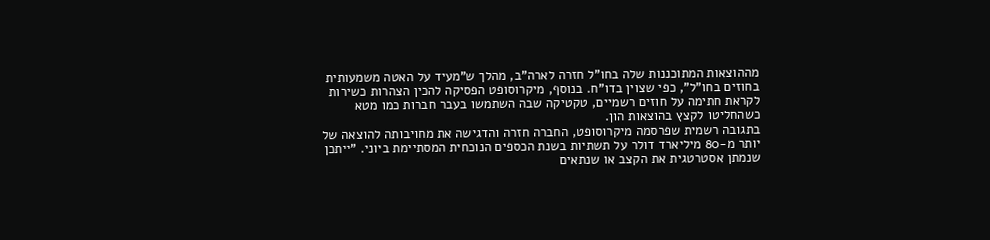מההוצאות המתוכננות שלה בחו"ל חזרה לארה"ב, מהלך ש"מעיד על האטה משמעותית בחוזים בחו"ל", כפי שצוין בדו"ח. בנוסף, מיקרוסופט הפסיקה להכין הצהרות כשירות לקראת חתימה על חוזים רשמיים, טקטיקה שבה השתמשו בעבר חברות כמו מטא כשהחליטו לקצץ בהוצאות הון.
בתגובה רשמית שפרסמה מיקרוסופט, החברה חזרה והדגישה את מחויבותה להוצאה של יותר מ-80 מיליארד דולר על תשתיות בשנת הכספים הנוכחית המסתיימת ביוני. "ייתכן שנמתן אסטרטגית את הקצב או שנתאים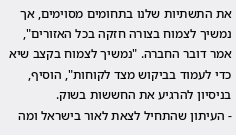את התשתיות שלנו בתחומים מסוימים, אך נמשיך לצמוח בצורה חזקה בכל האזורים", אמר דובר החברה. "נמשיך לצמוח בקצב שיא כדי לעמוד בביקוש מצד לקוחות", הוסיף, בניסיון להרגיע את החששות בשוק.
- העיתון שהתחיל לצאת לאור בישראל ומה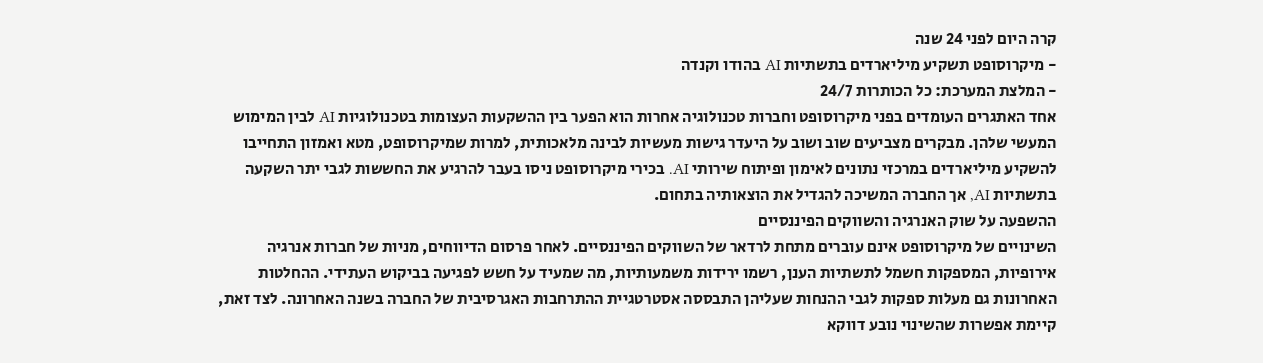קרה היום לפני 24 שנה
- מיקרוסופט תשקיע מיליארדים בתשתיות AI בהודו וקנדה
- המלצת המערכת: כל הכותרות 24/7
אחד האתגרים העומדים בפני מיקרוסופט וחברות טכנולוגיה אחרות הוא הפער בין ההשקעות העצומות בטכנולוגיות AI לבין המימוש המעשי שלהן. מבקרים מצביעים שוב ושוב על היעדר גישות מעשיות לבינה מלאכותית, למרות שמיקרוסופט, מטא ואמזון התחייבו להשקיע מיליארדים במרכזי נתונים לאימון ופיתוח שירותי AI. בכירי מיקרוסופט ניסו בעבר להרגיע את החששות לגבי יתר השקעה בתשתיות AI, אך החברה המשיכה להגדיל את הוצאותיה בתחום.
ההשפעה על שוק האנרגיה והשווקים הפיננסיים
השינויים של מיקרוסופט אינם עוברים מתחת לרדאר של השווקים הפיננסיים. לאחר פרסום הדיווחים, מניות של חברות אנרגיה אירופיות, המספקות חשמל לתשתיות הענן, רשמו ירידות משמעותיות, מה שמעיד על חשש לפגיעה בביקוש העתידי. ההחלטות האחרונות גם מעלות ספקות לגבי ההנחות שעליהן התבססה אסטרטגיית ההתרחבות האגרסיבית של החברה בשנה האחרונה. לצד זאת, קיימת אפשרות שהשינוי נובע דווקא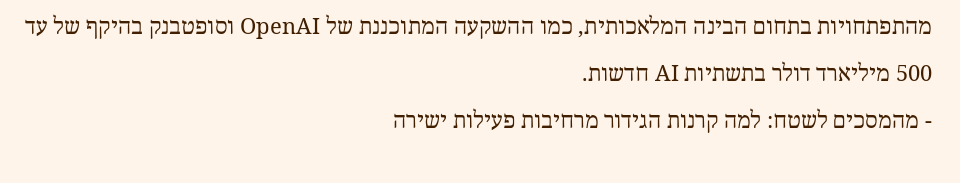מהתפתחויות בתחום הבינה המלאכותית, כמו ההשקעה המתוכננת של OpenAI וסופטבנק בהיקף של עד 500 מיליארד דולר בתשתיות AI חדשות.
- מהמסכים לשטח: למה קרנות הגידור מרחיבות פעילות ישירה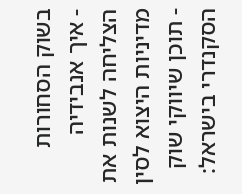בשוק הסחורות
- איך אנבידיה הצליחה לשנות את מדיניות היצוא לסין
- תוכן שיווקי שוק הסקנדרי בישראל: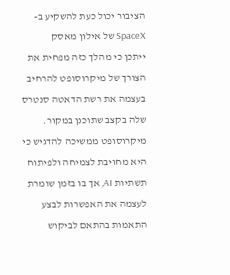הציבור יכול כעת להשקיע ב-SpaceX של אילון מאסק
ייתכן כי מהלך כזה מפחית את הצורך של מיקרוסופט להרחיב בעצמה את רשת הדאטה סנטרס שלה בקצב שתוכנן במקור. מיקרוסופט ממשיכה להדגיש כי היא מחויבת לצמיחה ולפיתוח
תשתיות AI, אך בו בזמן שומרת לעצמה את האפשרות לבצע התאמות בהתאם לביקוש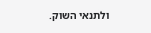ולתנאי השוק.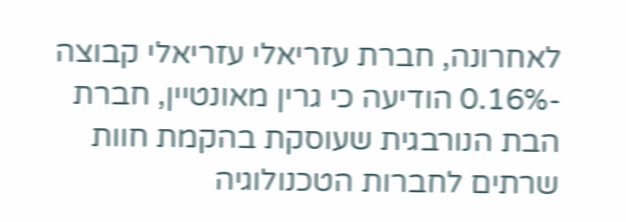לאחרונה, חברת עזריאלי עזריאלי קבוצה -0.16% הודיעה כי גרין מאונטיין, חברת הבת הנורבגית שעוסקת בהקמת חוות שרתים לחברות הטכנולוגיה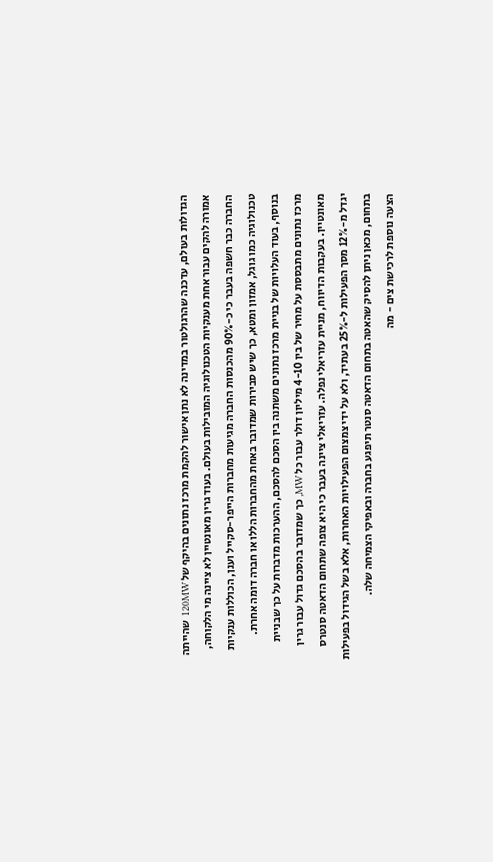הגדולות בעולם, עדכנה שהרגולטור במדינה לא נתן אישור להקמת מרכז נתונים בהיקף של 120MW שהייתה אמורה להקים עבור אחת מענקיות הטכנולוגיה המובילות בעולם. בעוד גרין מאונטיין לא ציינה מי הלקוחה, החברה כבר חשפה בעבר כי כ-90% מהכנסות החברה מגיעות מחברות הייפר-סקייל וענן, הכוללות ענקיות טכנולוגיה כמו גוגל, אמזון ומטא, כך שיש סבירות שמדובר באחת מהחברות הללו או חברה דומה אחרת.
בנוסף, בעוד העלויות של בניית מרכז נתונים משתנה בין הסכם להסכם, ההערכות מדברות על כך שבניית מרכז נתונים מתבססת על מחיר של בין 4-10 מיליון דולר עבור כל MW, כך שמדובר בהסכם גדול עבור גרין מאונטיין. בעקבות הדיווח, מניית עזריאלי נפלה. עזריאלי ציינה בעבר כי היא צופה שתחום הדאטה סנטרס יגדל מ-12% מסך הפעילות ל-25% בעתיד, ולא על ידי צמצום הפעילויות האחרות, אלא בשל הגידול בפעילות בתחום, מכאן ניתן להסיק שהאטה בתחום הדאטה סנטר תיפגע בחברה ובאפיקי הצמיחה שלה.
הצעה נוספת לרכישת צים - מה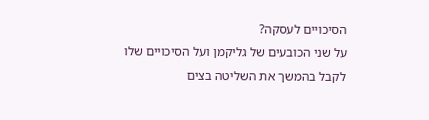הסיכויים לעסקה?
על שני הכובעים של גליקמן ועל הסיכויים שלו לקבל בהמשך את השליטה בצים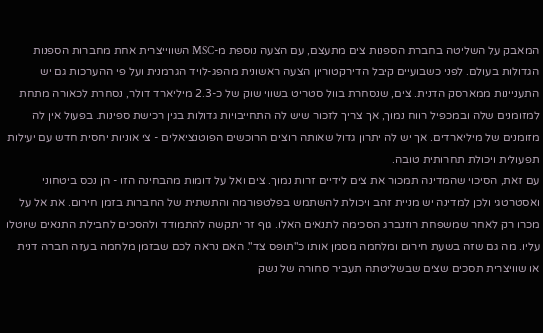המאבק על השליטה בחברת הספנות צים מתעצם, עם הצעה נוספת מ-MSC השווייצרית אחת מחברות הספנות הגדולות בעולם. לפני כשבועיים קיבל הדירקטוריון הצעה ראשונית מהפג-לויד הגרמנית ועל פי ההערכות גם יש התעניינות ממארסק הדנית. צים, שנסחרת בוול סטריט בשווי שוק של כ-2.3 מיליארד דולר, נסחרת לכאורה מתחת למזומנים שלה ובמכפיל רווח נמוך, אך צריך לזכור שיש לה התחייבויות גדולות בגין רכישת ספינות. בפעול אין לה מזומנים של מיליארדים. אך יש לה יתרון גדול שאותה רוצים הרוכשים הפוטנציאלים - צי אוניות יחסית חדש עם יעילות תפעולית ויכולת תחרותית טובה.
עם זאת, הסיכוי שהמדינה תמכור את צים לידיים זרות נמוך. צים ואל על דומות מהבחינה הזו - הן נכס ביטחוני ואסטרטגי ולכן למדינה יש מניית זהב ויכולת להשתמש בפלטפורמה והתשתית של החברות בזמן חירום. את אל על מכרו רק לאחר שמשפחת רוזנברג הסכימה לתנאים האלו. גוף זר יתקשה להתמודד ולהסכים לחבילת התנאים שיוטלו עליו. מה גם שזה בשעת חירום ומלחמה מסמן אותו כ"תופס צד". האם נראה לכם שבזמן מלחמה בעזה חברה דנית או שוויצרית תסכים שצים שבשליטתה תעביר סחורה של נשק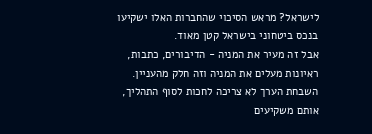לישראל? מראש הסיכוי שהחברות האלו ישקיעו בנכס ביטחוני בישראל קטן מאוד.
אבל זה מעיר את המניה - הדיבורים, כתבות, ראיונות מעלים את המניה וזה חלק מהעניין. השבחת הערך לא צריכה לחכות לסוף התהליך, אותם משקיעים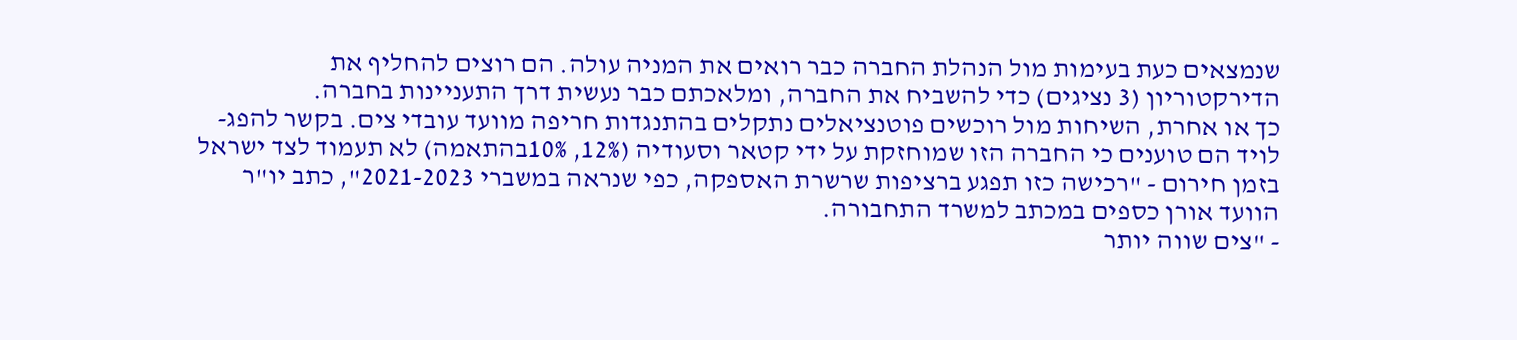שנמצאים כעת בעימות מול הנהלת החברה כבר רואים את המניה עולה. הם רוצים להחליף את הדירקטוריון (3 נציגים) כדי להשביח את החברה, ומלאכתם כבר נעשית דרך התעניינות בחברה.
כך או אחרת, השיחות מול רוכשים פוטנציאלים נתקלים בהתנגדות חריפה מוועד עובדי צים. בקשר להפג-לויד הם טוענים כי החברה הזו שמוחזקת על ידי קטאר וסעודיה (12%, 10%בהתאמה) לא תעמוד לצד ישראל בזמן חירום - "רכישה כזו תפגע ברציפות שרשרת האספקה, כפי שנראה במשברי 2021-2023", כתב יו"ר הוועד אורן כספים במכתב למשרד התחבורה.
- "צים שווה יותר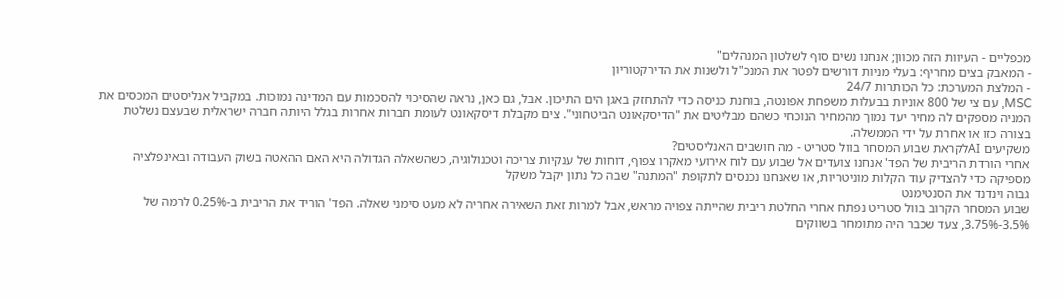מכפליים - העיוות הזה מכוון; אנחנו נשים סוף לשלטון המנהלים"
- המאבק בצים מחריף: בעלי מניות דורשים לפטר את המנכ"ל ולשנות את הדירקטוריון
- המלצת המערכת: כל הכותרות 24/7
MSC, עם צי של 800 אוניות בבעלות משפחת אפונטה, בוחנת כניסה כדי להתחזק באגן הים התיכון. אבל, גם כאן, נראה שהסיכוי להסכמות עם המדינה נמוכות. במקביל אנליסטים המכסים את המניה מספקים לה מחיר יעד נמוך מהמחיר הנוכחי כשהם מבליטים את "הדיסקאונט הביטחוני". צים מקבלת דיסקאונט לעומת חברות אחרות בגלל היותה חברה ישראלית שבעצם נשלטת בצורה כזו או אחרת על ידי הממשלה.
משקיעים AIלקראת שבוע המסחר בוול סטריט - מה חושבים האנליסטים?
אחרי הורדת הריבית של הפד' אנחנו צועדים אל שבוע עם לוח אירועי מאקרו צפוף, דוחות של ענקיות צריכה וטכנולוגיה, כשהשאלה הגדולה היא האם ההאטה בשוק העבודה ובאינפלציה מספיקה כדי להצדיק עוד הקלות מוניטריות, או שאנחנו נכנסים לתקופת "המתנה" שבה כל נתון יקבל משקל
גבוה וינדנד את הסנטימנט
שבוע המסחר הקרוב בוול סטריט נפתח אחרי החלטת ריבית שהייתה צפויה מראש, אבל למרות זאת השאירה אחריה לא מעט סימני שאלה. הפד' הוריד את הריבית ב-0.25% לרמה של 3.5%-3.75%, צעד שכבר היה מתומחר בשווקים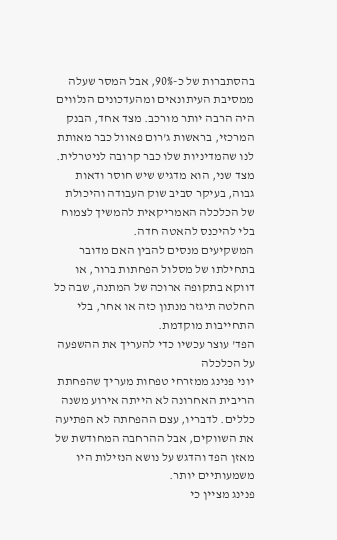בהסתברות של כ-90%, אבל המסר שעלה ממסיבת העיתונאים ומהעדכונים הנלווים היה הרבה יותר מורכב. מצד אחד, הבנק המרכזי, בראשות ג'רום פאוול כבר מאותת לנו שהמדיניות שלו כבר קרובה לניטרלית. מצד שני, הוא מדגיש שיש חוסר ודאות גבוה, בעיקר סביב שוק העבודה והיכולת של הכלכלה האמריקאית להמשיך לצמוח בלי להיכנס להאטה חדה.
המשקיעים מנסים להבין האם מדובר בתחילתו של מסלול הפחתות ברור, או דווקא בתקופה ארוכה של המתנה, שבה כל החלטה תיגזר מנתון כזה או אחר, בלי התחייבות מוקדמת.
הפד' עוצר עכשיו כדי להעריך את ההשפעה על הכלכלה
יוני פנינג ממזרחי טפחות מעריך שהפחתת הריבית האחרונה לא הייתה אירוע משנה כללים. לדבריו, עצם ההפחתה לא הפתיעה את השווקים, אבל ההרחבה המחודשת של מאזן הפד והדגש על נושא הנזילות היו משמעותיים יותר.
פנינג מציין כי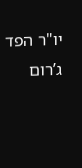יו"ר הפד ג’רום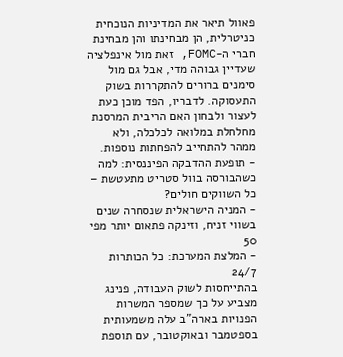פאוול תיאר את המדיניות הנוכחית כניטרלית, הן מבחינתו והן מבחינת חברי ה-FOMC, זאת מול אינפלציה שעדיין גבוהה מדי, אבל גם מול סימנים ברורים להתקררות בשוק התעסוקה. לדבריו, הפד מוכן כעת לעצור ולבחון האם הריבית המרסנת מחלחלת במלואה לכלכלה, ולא ממהר להתחייב להפחתות נוספות.
- תופעת ההדבקה הפיננסית: למה כשהבורסה בוול סטריט מתעטשת – כל השווקים חולים?
- המניה הישראלית שנסחרה שנים בשווי זניח, וזינקה פתאום יותר מפי 50
- המלצת המערכת: כל הכותרות 24/7
בהתייחסות לשוק העבודה, פנינג מצביע על כך שמספר המשרות הפנויות בארה"ב עלה משמעותית בספטמבר ובאוקטובר, עם תוספת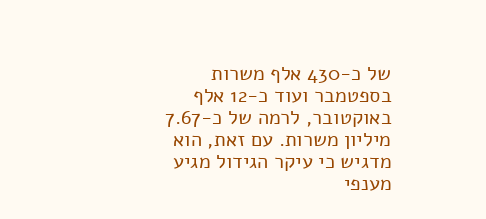של כ-430 אלף משרות בספטמבר ועוד כ-12 אלף באוקטובר, לרמה של כ-7.67 מיליון משרות. עם זאת, הוא מדגיש כי עיקר הגידול מגיע מענפי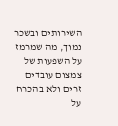השירותים ובשכר נמוך, מה שמרמז על השפעות של צמצום עובדים זרים ולא בהכרח על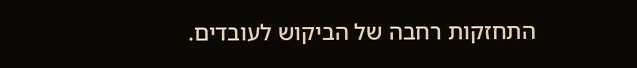התחזקות רחבה של הביקוש לעובדים.